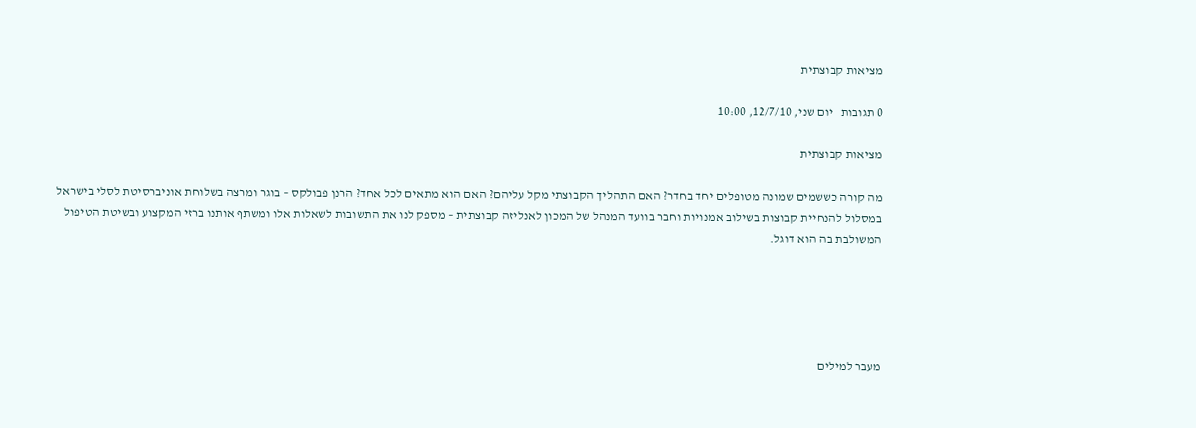מציאות קבוצתית

0 תגובות   יום שני, 12/7/10, 10:00

מציאות קבוצתית

מה קורה כששמים שמונה מטופלים יחד בחדר? האם התהליך הקבוצתי מקל עליהם? האם הוא מתאים לכל אחד? הרנן פבולקס – בוגר ומרצה בשלוחת אוניברסיטת לסלי בישראל במסלול להנחיית קבוצות בשילוב אמנויות וחבר בוועד המנהל של המכון לאנליזה קבוצתית – מספק לנו את התשובות לשאלות אלו ומשתף אותנו ברזי המקצוע ובשיטת הטיפול המשולבת בה הוא דוגל.





מעבר למילים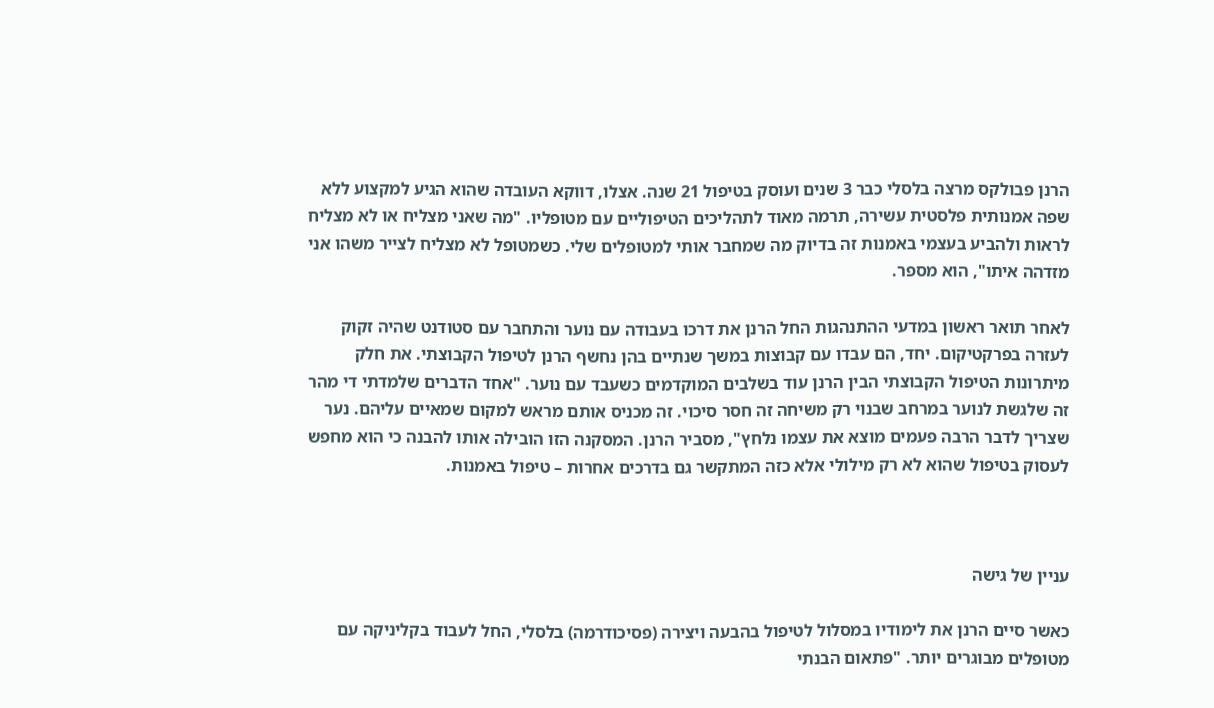הרנן פבולקס מרצה בלסלי כבר 3 שנים ועוסק בטיפול 21 שנה. אצלו, דווקא העובדה שהוא הגיע למקצוע ללא שפה אמנותית פלסטית עשירה, תרמה מאוד לתהליכים הטיפוליים עם מטופליו. "מה שאני מצליח או לא מצליח לראות ולהביע בעצמי באמנות זה בדיוק מה שמחבר אותי למטופלים שלי. כשמטופל לא מצליח לצייר משהו אני מזדהה איתו", הוא מספר.

לאחר תואר ראשון במדעי ההתנהגות החל הרנן את דרכו בעבודה עם נוער והתחבר עם סטודנט שהיה זקוק לעזרה בפרקטיקום. יחד, הם עבדו עם קבוצות במשך שנתיים בהן נחשף הרנן לטיפול הקבוצתי. את חלק מיתרונות הטיפול הקבוצתי הבין הרנן עוד בשלבים המוקדמים כשעבד עם נוער. "אחד הדברים שלמדתי די מהר זה שלגשת לנוער במרחב שבנוי רק משיחה זה חסר סיכוי. זה מכניס אותם מראש למקום שמאיים עליהם. נער שצריך לדבר הרבה פעמים מוצא את עצמו נלחץ", מסביר הרנן. המסקנה הזו הובילה אותו להבנה כי הוא מחפש לעסוק בטיפול שהוא לא רק מילולי אלא כזה המתקשר גם בדרכים אחרות – טיפול באמנות.



עניין של גישה

כאשר סיים הרנן את לימודיו במסלול לטיפול בהבעה ויצירה (פסיכודרמה) בלסלי, החל לעבוד בקליניקה עם מטופלים מבוגרים יותר. "פתאום הבנתי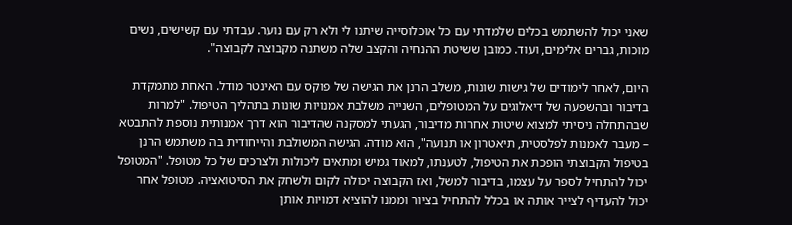שאני יכול להשתמש בכלים שלמדתי עם כל אוכלוסייה שיתנו לי ולא רק עם נוער. עבדתי עם קשישים, נשים מוכות, גברים אלימים, ועוד. כמובן ששיטת ההנחיה והקצב שלה משתנה מקבוצה לקבוצה".

היום, לאחר לימודים של גישות שונות, משלב הרנן את הגישה של פוקס עם האינטר מודל. האחת מתמקדת בדיבור ובהשפעה של דיאלוגים על המטופלים, השנייה משלבת אמנויות שונות בתהליך הטיפול. "למרות שבהתחלה ניסיתי למצוא שיטות אחרות מדיבור, הגעתי למסקנה שהדיבור הוא דרך אמנותית נוספת להתבטא – מעבר לאמנות לפלסטית, תיאטרון או תנועה", הוא מודה. הגישה המשולבת והייחודית בה משתמש הרנן בטיפול הקבוצתי הופכת את הטיפול, לטענתו, למאוד גמיש ומתאים ליכולות ולצרכים של כל מטופל. "המטופל יכול להתחיל לספר על עצמו, בדיבור למשל, ואז הקבוצה יכולה לקום ולשחק את הסיטואציה. מטופל אחר יכול להעדיף לצייר אותה או בכלל להתחיל בציור וממנו להוציא דמויות אותן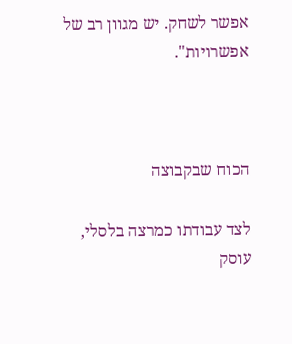אפשר לשחק. יש מגוון רב של אפשרויות".



הכוח שבקבוצה

לצד עבודתו כמרצה בלסלי, עוסק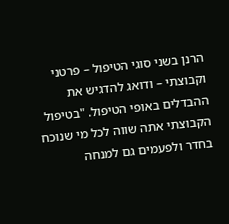הרנן בשני סוגי הטיפול – פרטני וקבוצתי – ודואג להדגיש את ההבדלים באופי הטיפול. "בטיפול הקבוצתי אתה שווה לכל מי שנוכח בחדר ולפעמים גם למנחה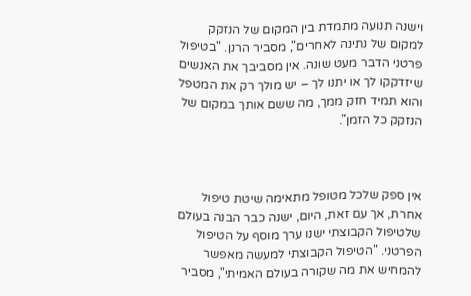וישנה תנועה מתמדת בין המקום של הנזקק למקום של נתינה לאחרים", מסביר הרנן. "בטיפול פרטני הדבר מעט שונה. אין מסביבך את האנשים שיזדקקו לך או יתנו לך – יש מולך רק את המטפל והוא תמיד חזק ממך, מה ששם אותך במקום של הנזקק כל הזמן".



אין ספק שלכל מטופל מתאימה שיטת טיפול אחרת, אך עם זאת, היום, ישנה כבר הבנה בעולם שלטיפול הקבוצתי ישנו ערך מוסף על הטיפול הפרטני. "הטיפול הקבוצתי למעשה מאפשר להמחיש את מה שקורה בעולם האמיתי", מסביר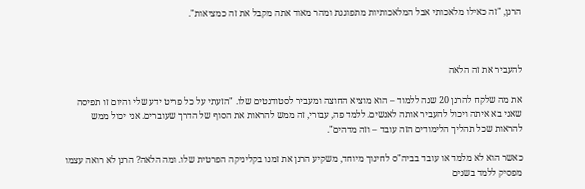הרנן, "זה כאילו מלאכותי אבל המלאכותיות מתפוגגת ומהר מאוד אתה מקבל את זה כמציאות".



להעביר את זה הלאה

את מה שלקח להרנן 20 שנה ללמוד – הוא מוציא החוצה ומעביר לסטודנטים שלו. "הזעתי על כל פריט ידע שלי והיום זו תפיסה שאני בא איתה ויכול להעביר אותה לאנשים. ללמד פה, עבורי, זה ממש להראות את הסוף של הדרך שעוברים. אני יכול ממש להראות שכל תהליך הלימודים הזה עובד – וזה מדהים".

כאשר הוא לא מלמד או עובד בביה"ס לחינוך מיוחד, משקיע הרנן את זמנו בקליניקה הפרטית שלו. ומה הלאה? הרנן לא רואה עצמו מפסיק ללמד בשנים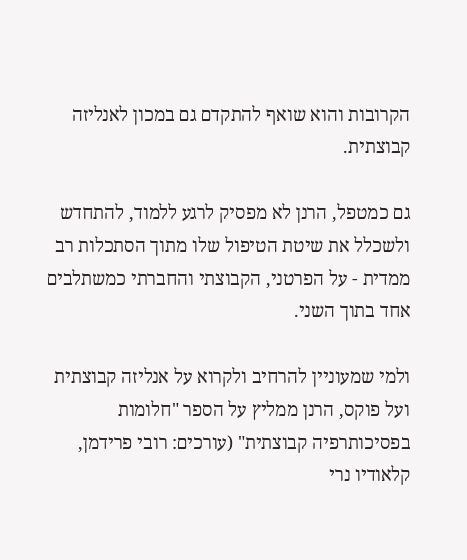הקרובות והוא שואף להתקדם גם במכון לאנליזה קבוצתית.

גם כמטפל, הרנן לא מפסיק לרגע ללמוד, להתחדש ולשכלל את שיטת הטיפול שלו מתוך הסתכלות רב ממדית - על הפרטני, הקבוצתי והחברתי כמשתלבים אחד בתוך השני.

ולמי שמעוניין להרחיב ולקרוא על אנליזה קבוצתית ועל פוקס, הרנן ממליץ על הספר "חלומות בפסיכותרפיה קבוצתית" (עורכים: רובי פרידמן, קלאודיו נרי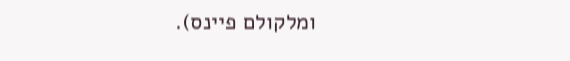ומלקולם פיינס).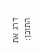דרג את התוכן: